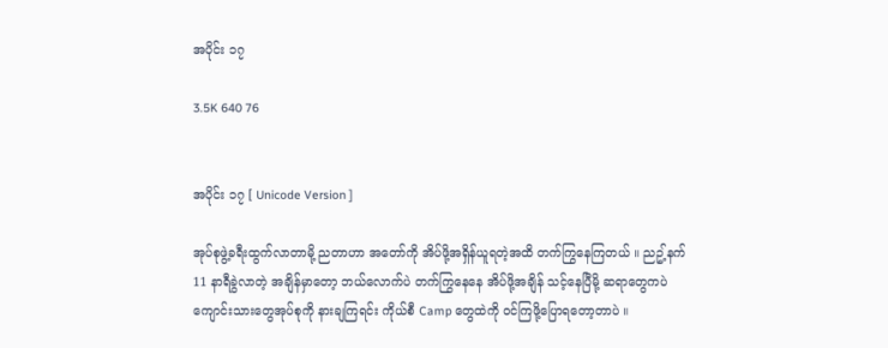အပိုင်း ၁၇

3.5K 640 76


အပိုင်း ၁၇ [ Unicode Version ]

အုပ်စုဖွဲ့ခရီးထွက်လာတာမို့ ညတာဟာ အတော်ကို အိပ်ဖို့အရှိန်ယူရတဲ့အထိ တက်ကြွနေကြတယ် ။ ညဥ့်နက် 11 နာရီခွဲလာတဲ့ အချိန်မှာတော့ ဘယ်လောက်ပဲ တက်ကြွနေနေ အိပ်ဖို့အချိန် သင့်နေပြီမို့ ဆရာတွေကပဲ ကျောင်းသားတွေအုပ်စုကို နားချကြရင်း ကိုယ်စီ Camp တွေထဲကို ဝင်ကြဖို့ပြောရတော့တာပဲ ။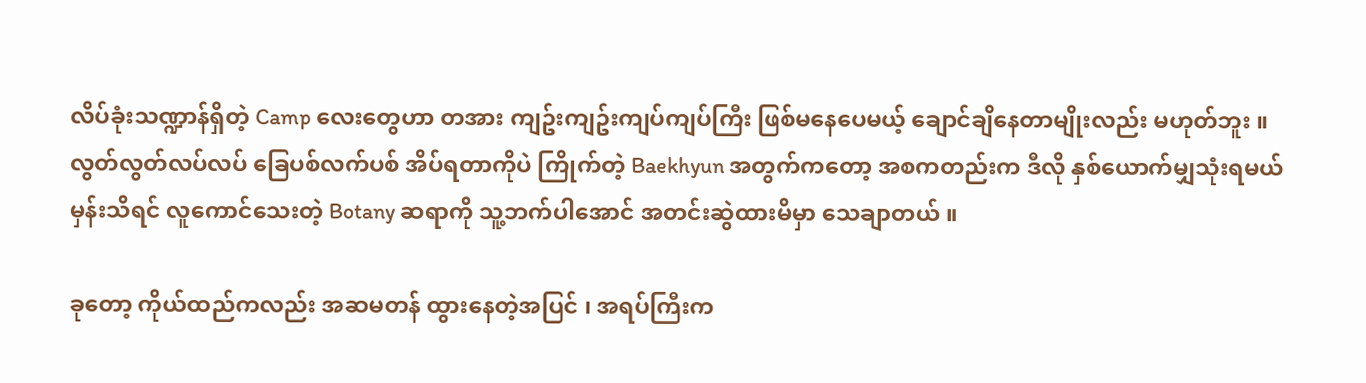လိပ်ခုံးသဏ္ဍာန်ရှိတဲ့ Camp လေးတွေဟာ တအား ကျဥ်းကျဥ်းကျပ်ကျပ်ကြီး ဖြစ်မနေပေမယ့် ချောင်ချိနေတာမျိုးလည်း မဟုတ်ဘူး ။ လွတ်လွတ်လပ်လပ် ခြေပစ်လက်ပစ် အိပ်ရတာကိုပဲ ကြိုက်တဲ့ Baekhyun အတွက်ကတော့ အစကတည်းက ဒီလို နှစ်ယောက်မျှသုံးရမယ်မှန်းသိရင် လူကောင်သေးတဲ့ Botany ဆရာကို သူ့ဘက်ပါအောင် အတင်းဆွဲထားမိမှာ သေချာတယ် ။

ခုတော့ ကိုယ်ထည်ကလည်း အဆမတန် ထွားနေတဲ့အပြင် ၊ အရပ်ကြီးက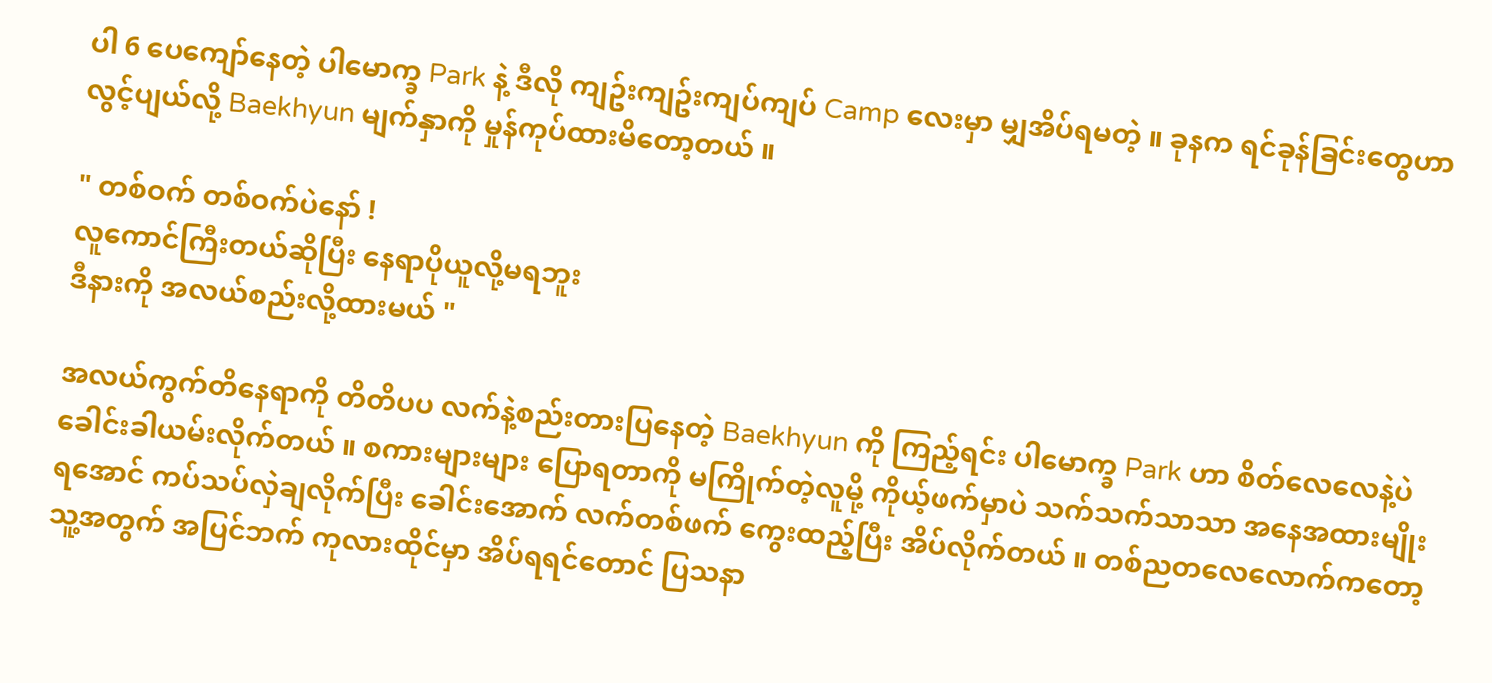ပါ 6 ပေကျော်နေတဲ့ ပါမောက္ခ Park နဲ့ ဒီလို ကျဥ်းကျဥ်းကျပ်ကျပ် Camp လေးမှာ မျှအိပ်ရမတဲ့ ။ ခုနက ရင်ခုန်ခြင်းတွေဟာ လွင့်ပျယ်လို့ Baekhyun မျက်နှာကို မှုန်ကုပ်ထားမိတော့တယ် ။

" တစ်ဝက် တစ်ဝက်ပဲနော် !
လူကောင်ကြီးတယ်ဆိုပြီး နေရာပိုယူလို့မရဘူး
ဒီနားကို အလယ်စည်းလို့ထားမယ် "

အလယ်ကွက်တိနေရာကို တိတိပပ လက်နဲ့စည်းတားပြနေတဲ့ Baekhyun ကို ကြည့်ရင်း ပါမောက္ခ Park ဟာ စိတ်လေလေနဲ့ပဲ ခေါင်းခါယမ်းလိုက်တယ် ။ စကားများများ ပြောရတာကို မကြိုက်တဲ့လူမို့ ကိုယ့်ဖက်မှာပဲ သက်သက်သာသာ အနေအထားမျိုးရအောင် ကပ်သပ်လှဲချလိုက်ပြီး ခေါင်းအောက် လက်တစ်ဖက် ကွေးထည့်ပြီး အိပ်လိုက်တယ် ။ တစ်ညတလေလောက်ကတော့ သူ့အတွက် အပြင်ဘက် ကုလားထိုင်မှာ အိပ်ရရင်တောင် ပြသနာ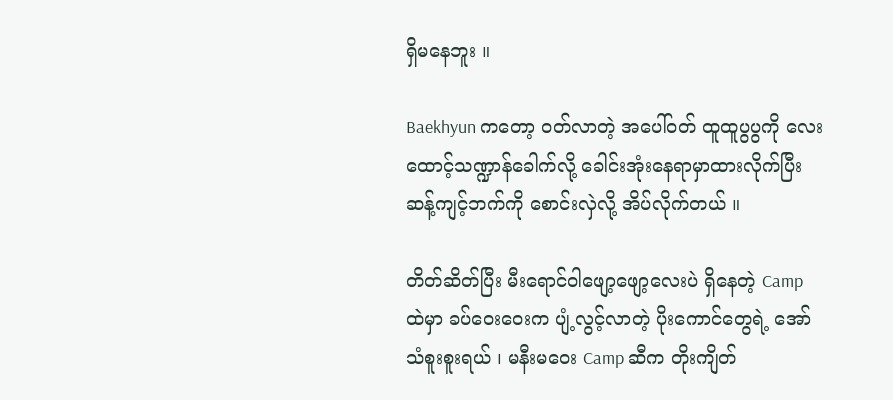ရှိမနေဘူး ။

Baekhyun ကတော့ ဝတ်လာတဲ့ အပေါ်ဝတ် ထူထူပွပွကို လေးထောင့်သဏ္ဍာန်ခေါက်လို့ ခေါင်းအုံးနေရာမှာထားလိုက်ပြီး ဆန့်ကျင့်ဘက်ကို စောင်းလှဲလို့ အိပ်လိုက်တယ် ။

တိတ်ဆိတ်ပြီး မီးရောင်ဝါဖျော့ဖျော့လေးပဲ ရှိနေတဲ့ Camp ထဲမှာ ခပ်ဝေးဝေးက ပျံ့လွင့်လာတဲ့ ပိုးကောင်တွေရဲ့ အော်သံစူးစူးရယ် ၊ မနီးမဝေး Camp ဆီက တိုးကျိတ်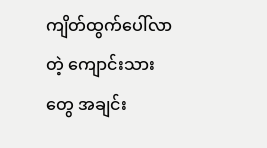ကျိတ်ထွက်ပေါ်လာတဲ့ ကျောင်းသားတွေ အချင်း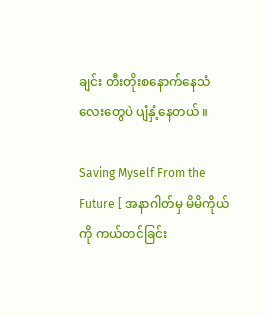ချင်း တီးတိုးစနောက်နေသံလေးတွေပဲ ပျံနှံ့နေတယ် ။

Saving Myself From the Future [ အနာဂါတ်မှ မိမိကိုယ်ကို ကယ်တင်ခြင်း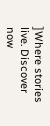]Where stories live. Discover now